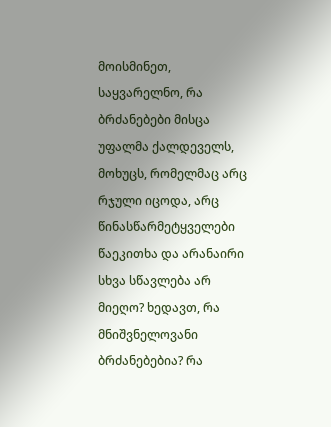მოისმინეთ, საყვარელნო, რა ბრძანებები მისცა უფალმა ქალდეველს, მოხუცს, რომელმაც არც რჯული იცოდა, არც წინასწარმეტყველები წაეკითხა და არანაირი სხვა სწავლება არ მიეღო? ხედავთ, რა მნიშვნელოვანი ბრძანებებია? რა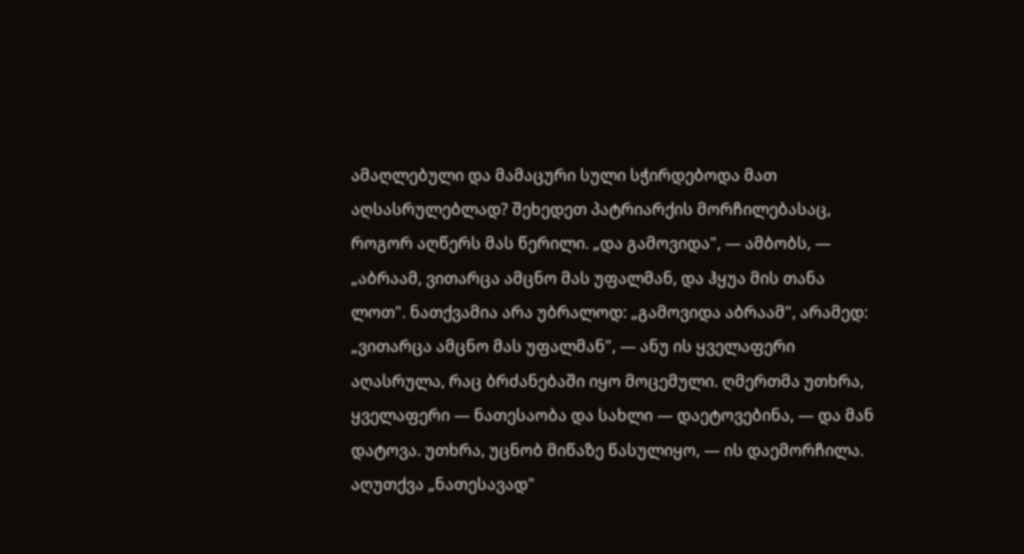ამაღლებული და მამაცური სული სჭირდებოდა მათ აღსასრულებლად? შეხედეთ პატრიარქის მორჩილებასაც, როგორ აღწერს მას წერილი. „და გამოვიდა", — ამბობს, — „აბრაამ, ვითარცა ამცნო მას უფალმან, და ჰყუა მის თანა ლოთ". ნათქვამია არა უბრალოდ: „გამოვიდა აბრაამ", არამედ: „ვითარცა ამცნო მას უფალმან", — ანუ ის ყველაფერი აღასრულა, რაც ბრძანებაში იყო მოცემული. ღმერთმა უთხრა, ყველაფერი — ნათესაობა და სახლი — დაეტოვებინა, — და მან დატოვა. უთხრა, უცნობ მიწაზე წასულიყო, — ის დაემორჩილა. აღუთქვა „ნათესავად"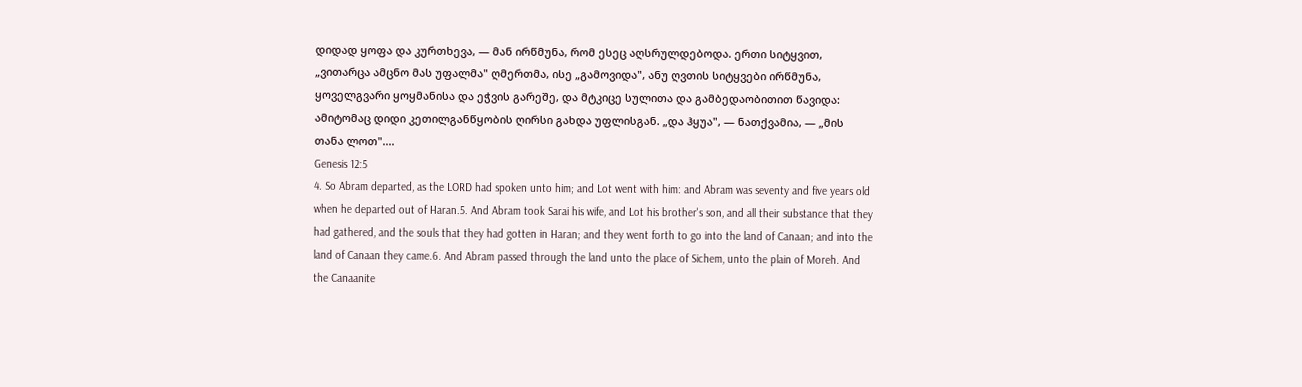დიდად ყოფა და კურთხევა, — მან ირწმუნა, რომ ესეც აღსრულდებოდა. ერთი სიტყვით, „ვითარცა ამცნო მას უფალმა" ღმერთმა, ისე „გამოვიდა", ანუ ღვთის სიტყვები ირწმუნა, ყოველგვარი ყოყმანისა და ეჭვის გარეშე, და მტკიცე სულითა და გამბედაობითით წავიდა: ამიტომაც დიდი კეთილგანწყობის ღირსი გახდა უფლისგან. „და ჰყუა", — ნათქვამია, — „მის თანა ლოთ"....
Genesis 12:5
4. So Abram departed, as the LORD had spoken unto him; and Lot went with him: and Abram was seventy and five years old when he departed out of Haran.5. And Abram took Sarai his wife, and Lot his brother's son, and all their substance that they had gathered, and the souls that they had gotten in Haran; and they went forth to go into the land of Canaan; and into the land of Canaan they came.6. And Abram passed through the land unto the place of Sichem, unto the plain of Moreh. And the Canaanite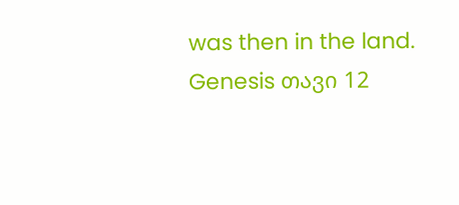was then in the land.
Genesis თავი 12